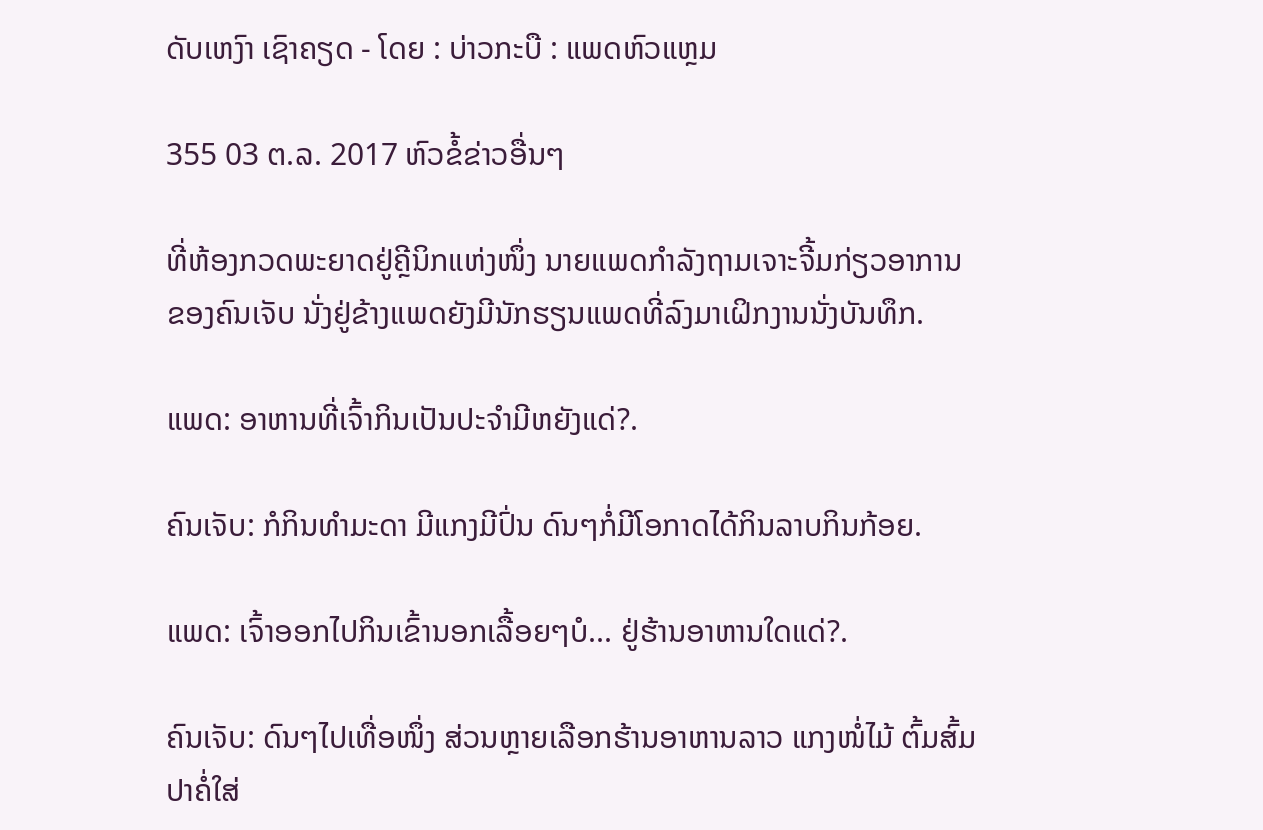ດັບເຫງົາ ເຊົາຄຽດ - ໂດຍ : ບ່າວກະບື : ແພດຫົວແຫຼມ

355 03 ຕ.ລ. 2017 ຫົວຂໍ້ຂ່າວອື່ນໆ

ທີ່ຫ້ອງກວດພະຍາດຢູ່ຄຼີນິກແຫ່ງໜຶ່ງ ນາຍແພດກຳລັງຖາມເຈາະຈີ້ມກ່ຽວອາການຂອງຄົນເຈັບ ນັ່ງຢູ່ຂ້າງແພດຍັງມີນັກຮຽນແພດທີ່ລົງມາເຝິກງານນັ່ງບັນທຶກ.

ແພດ: ອາຫານທີ່ເຈົ້າກິນເປັນປະຈຳມີຫຍັງແດ່?.

ຄົນເຈັບ: ກໍກິນທຳມະດາ ມີແກງມີປົ່ນ ດົນໆກໍ່ມີໂອກາດໄດ້ກິນລາບກິນກ້ອຍ.

ແພດ: ເຈົ້າອອກໄປກິນເຂົ້ານອກເລື້ອຍໆບໍ... ຢູ່ຮ້ານອາຫານໃດແດ່?.

ຄົນເຈັບ: ດົນໆໄປເທື່ອໜຶ່ງ ສ່ວນຫຼາຍເລືອກຮ້ານອາຫານລາວ ແກງໜໍ່ໄມ້ ຕົ້ມສົ້ມປາຄໍ່ໃສ່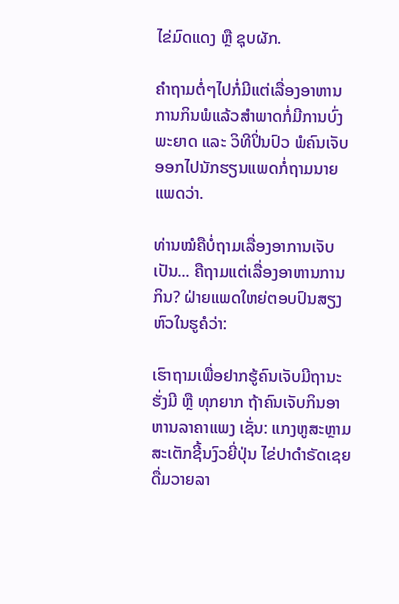ໄຂ່ມົດແດງ ຫຼື ຊຸບຜັກ.

ຄຳຖາມຕໍ່ໆໄປກໍ່ມີແຕ່ເລື່ອງອາຫານການກິນພໍແລ້ວສຳພາດກໍ່ມີການບົ່ງພະຍາດ ແລະ ວິທີປິ່ນປົວ ພໍຄົນເຈັບອອກໄປນັກຮຽນແພດກໍ່ຖາມນາຍແພດວ່າ.

ທ່ານໝໍຄືບໍ່ຖາມເລື່ອງອາການເຈັບເປັນ... ຄືຖາມແຕ່ເລື່ອງອາຫານການກິນ? ຝ່າຍແພດໃຫຍ່ຕອບປົນສຽງຫົວໃນຮູຄໍວ່າ:

ເຮົາຖາມເພື່ອຢາກຮູ້ຄົນເຈັບມີຖານະຮັ່ງມີ ຫຼື ທຸກຍາກ ຖ້າຄົນເຈັບກິນອາຫານລາຄາແພງ ເຊັ່ນ: ແກງຫູສະຫຼາມ ສະເຕັກຊີ້ນງົວຍີ່ປຸ່ນ ໄຂ່ປາດຳຣັດເຊຍ ດື່ມວາຍລາ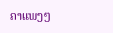ຄາແພງໆ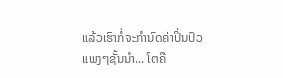ແລ້ວເຮົາກໍ່ຈະກຳນົດຄ່າປິ່ນປົວແພງໆຊັ້ນນຳ... ໂຕຄື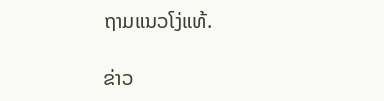ຖາມແນວໂງ່ແທ້.

ຂ່າວ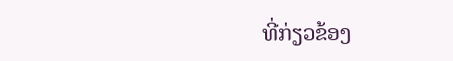ທີ່ກ່ຽວຂ້ອງ